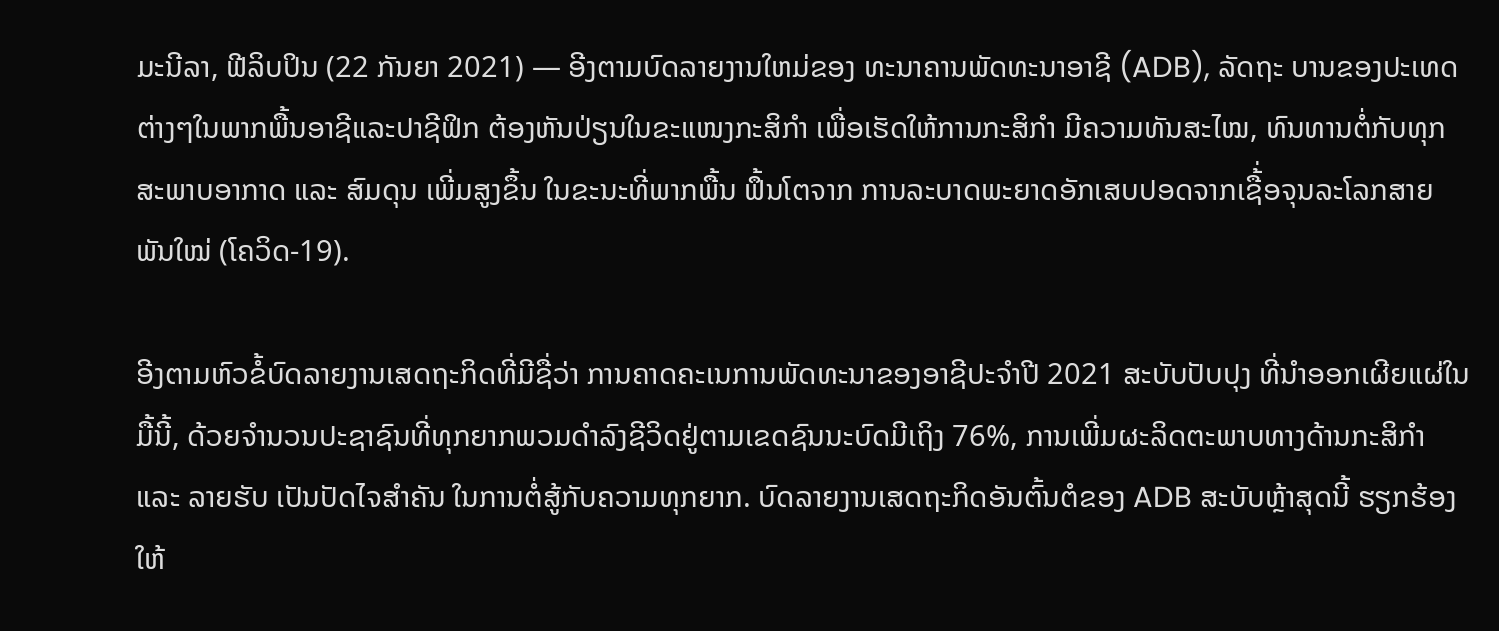ມະນີລາ, ຟີລິບປິນ (22 ກັນຍາ 2021) — ອີງຕາມບົດລາຍງານໃຫມ່ຂອງ ທະນາຄານພັດທະນາອາຊີ (ADB), ລັດຖະ ບານຂອງປະເທດຕ່າງໆໃນພາກພື້ນອາຊີແລະປາຊີຟິກ ຕ້ອງຫັນປ່ຽນໃນຂະແໜງກະສິກໍາ ເພື່ອເຮັດໃຫ້ການກະສິກໍາ ມີຄວາມທັນສະໄໝ, ທົນທານຕໍ່ກັບທຸກສະພາບອາກາດ ແລະ ສົມດຸນ ເພີ່ມສູງຂຶ້ນ ໃນຂະນະທີ່ພາກພື້ນ ຟຶ້ນໂຕຈາກ ການລະບາດພະຍາດອັກເສບປອດຈາກເຊື້່ອຈຸນລະໂລກສາຍພັນໃໝ່ (ໂຄວິດ-19).

ອີງຕາມຫົວຂໍ້ບົດລາຍງານເສດຖະກິດທີ່ມີຊື່ວ່າ ການຄາດຄະເນການພັດທະນາຂອງອາຊີປະຈຳປີ 2021 ສະບັບປັບປຸງ ທີ່ນໍາອອກເຜີຍແຜ່ໃນມື້ນີ້, ດ້ວຍຈໍານວນປະຊາຊົນທີ່ທຸກຍາກພວມດໍາລົງຊີວິດຢູ່ຕາມເຂດຊົນນະບົດມີເຖິງ 76%, ການເພີ່ມຜະລິດຕະພາບທາງດ້ານກະສິກໍາ ແລະ ລາຍຮັບ ເປັນປັດໄຈສໍາຄັນ ໃນການຕໍ່ສູ້ກັບຄວາມທຸກຍາກ. ບົດລາຍງານເສດຖະກິດອັນຕົ້ນຕໍຂອງ ADB ສະບັບຫຼ້າສຸດນີ້ ຮຽກຮ້ອງໃຫ້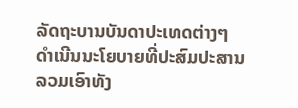ລັດຖະບານບັນດາປະເທດຕ່າງໆ ດໍາເນີນນະໂຍບາຍທີ່ປະສົມປະສານລວມເອົາທັງ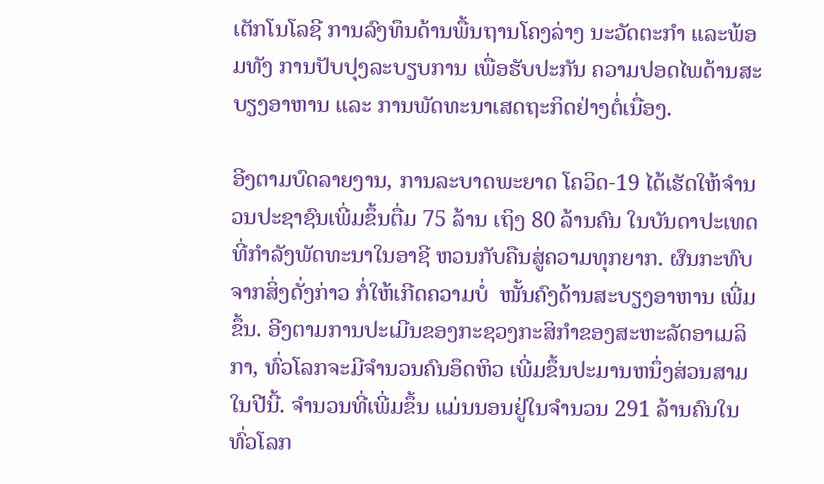ເຕັກໂນໂລຊີ ການລົງທຶນດ້ານພື້ນຖານໂຄງລ່າງ ນະວັດຕະກຳ ແລະພ້ອມທັງ ການປັບປຸງລະບຽບການ ເພື່ອຮັບປະກັນ ຄວາມປອດໄພດ້ານສະບຽງອາຫານ ແລະ ການພັດທະນາເສດຖະກິດຢ່າງຕໍ່ເນື່ອງ.

ອີງຕາມບົດລາຍງານ, ການລະບາດພະຍາດ ໂຄວິດ-19 ໄດ້ເຮັດໃຫ້ຈຳນວນປະຊາຊົນເພີ່ມຂຶ້ນຕື່ມ 75 ລ້ານ ເຖິງ 80 ລ້ານຄົນ ໃນບັນດາປະເທດທີ່ກໍາລັງພັດທະນາໃນອາຊີ ຫວນກັບຄືນສູ່ຄວາມທຸກຍາກ. ຜົນກະທົບຈາກສິ່ງດັ່ງກ່າວ ກໍ່ໃຫ້ເກີດຄວາມບໍ່  ໜັ້ນຄົງດ້ານສະບຽງອາຫານ ເພີ່ມຂຶ້ນ. ອີງຕາມການປະເມີນຂອງກະຊວງກະສິກໍາຂອງສະຫະລັດອາເມລິກາ, ທົ່ວໂລກຈະມີຈຳນວນຄົນອຶດຫິວ ເພີ່ມຂຶ້ນປະມານຫນຶ່ງສ່ວນສາມໃນປີນີ້. ຈຳນວນທີ່ເພີ່ມຂຶ້ນ ແມ່ນນອນຢູ່ໃນຈໍານວນ 291 ລ້ານຄົນໃນທົ່ວໂລກ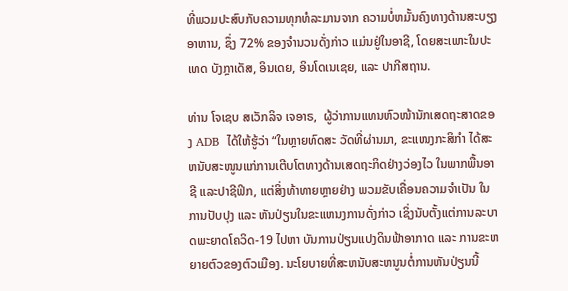ທີ່ພວມປະສົບກັບຄວາມທຸກທໍລະມານຈາກ ຄວາມບໍ່ຫມັ້ນຄົງທາງດ້ານສະບຽງອາຫານ, ຊຶ່ງ 72% ຂອງຈຳນວນດັ່ງກ່າວ ແມ່ນຢູ່ໃນອາຊີ, ໂດຍສະເພາະໃນປະເທດ ບັງກຼາເດັສ, ອິນເດຍ, ອິນໂດເນເຊຍ, ແລະ ປາກີສຖານ.

ທ່ານ ໂຈເຊບ ສເວັກລິຈ ເຈອາຣ,  ຜູ້ວ່າການແທນຫົວໜ້ານັກເສດຖະສາດຂອງ ADB  ໄດ້ໃຫ້ຮູ້ວ່າ “ໃນຫຼາຍທົດສະ ວັດທີ່ຜ່ານມາ, ຂະແໜງກະສິກໍາ ໄດ້ສະຫນັບສະໜູນແກ່ການເຕີບໂຕທາງດ້ານເສດຖະກິດຢ່າງວ່ອງໄວ ໃນພາກພື້ນອາຊີ ແລະປາຊີຟິກ, ແຕ່ສິ່ງທ້າທາຍຫຼາຍຢ່າງ ພວມຂັບເຄື່ອນຄວາມຈໍາເປັນ ໃນການປັບປຸງ ແລະ ຫັນປ່ຽນໃນຂະແຫນງການດັ່ງກ່າວ ເຊິ່ງນັບຕັ້ງແຕ່ການລະບາດພະຍາດໂຄວິດ-19 ໄປຫາ ບັນການປ່ຽນແປງດິນຟ້າອາກາດ ແລະ ການຂະຫຍາຍຕົວຂອງຕົວເມືອງ. ນະໂຍບາຍທີ່ສະຫນັບສະຫນູນຕໍ່ການຫັນປ່ຽນນີ້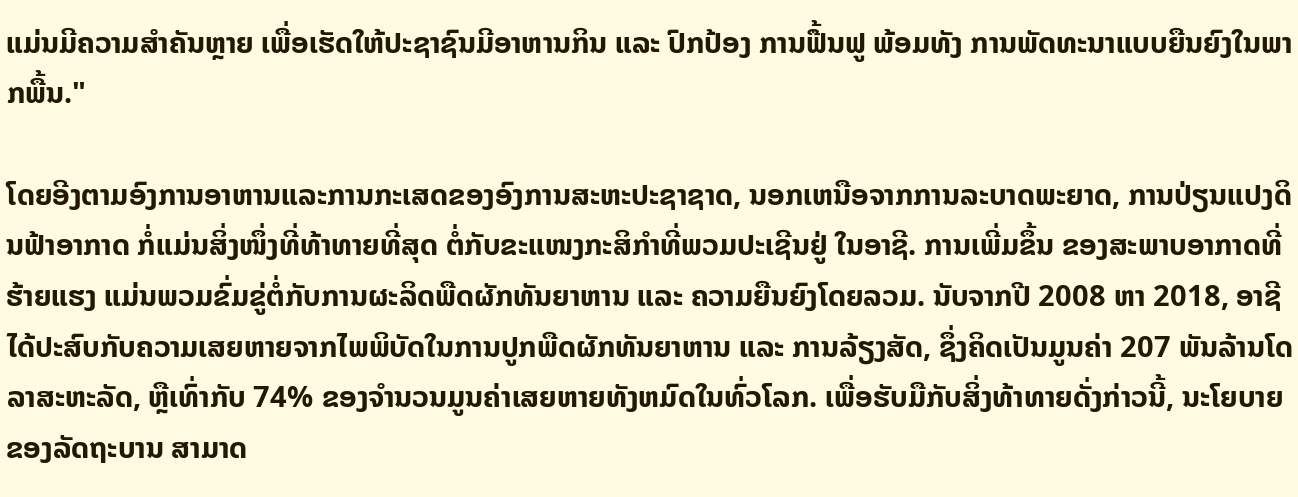ແມ່ນມີຄວາມສໍາຄັນຫຼາຍ ເພື່ອເຮັດໃຫ້ປະຊາຊົນມີອາຫານກິນ ແລະ ປົກປ້ອງ ການຟື້ນຟູ ພ້ອມທັງ ການພັດທະນາແບບຍືນຍົງໃນພາກພື້ນ."

ໂດຍອີງຕາມອົງການອາຫານແລະການກະເສດຂອງອົງການສະຫະປະຊາຊາດ, ນອກເຫນືອຈາກການລະບາດພະຍາດ, ການປ່ຽນແປງດິນຟ້າອາກາດ ກໍ່ແມ່ນສິ່ງໜຶ່ງທີ່ທ້າທາຍທີ່ສຸດ ຕໍ່ກັບຂະແໜງກະສິກໍາທີ່ພວມປະເຊີນຢູ່ ໃນອາຊີ. ການເພີ່ມຂຶ້ນ ຂອງສະພາບອາກາດທີ່ຮ້າຍແຮງ ແມ່ນພວມຂົ່ມຂູ່ຕໍ່ກັບການຜະລິດພືດຜັກທັນຍາຫານ ແລະ ຄວາມຍືນຍົງໂດຍລວມ. ນັບຈາກປີ 2008 ຫາ 2018, ອາຊີ ໄດ້ປະສົບກັບຄວາມເສຍຫາຍຈາກໄພພິບັດໃນການປູກພືດຜັກທັນຍາຫານ ແລະ ການລ້ຽງສັດ, ຊຶ່ງຄິດເປັນມູນຄ່າ 207 ພັນລ້ານໂດລາສະຫະລັດ, ຫຼືເທົ່າກັບ 74% ຂອງຈໍານວນມູນຄ່າເສຍຫາຍທັງຫມົດໃນທົ່ວໂລກ. ເພື່ອຮັບມືກັບສິ່ງທ້າທາຍດັ່ງກ່າວນີ້, ນະໂຍບາຍຂອງລັດຖະບານ ສາມາດ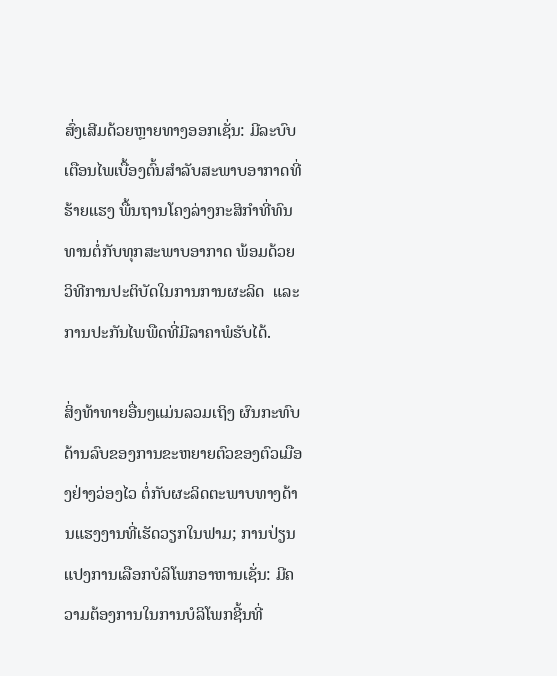ສົ່ງເສີມດ້ວຍຫຼາຍທາງອອກເຊັ່ນ: ມີລະບົບເຕືອນໄພເບື້ອງຕົ້ນສຳລັບສະພາບອາກາດທີ່ຮ້າຍແຮງ ພື້ນຖານໂຄງລ່າງກະສິກໍາທີ່ທົນທານຕໍ່ກັບທຸກສະພາບອາກາດ ພ້ອມດ້ວຍ ວິທີການປະຕິບັດໃນການການຜະລິດ  ແລະ ການປະກັນໄພພືດທີ່ມີລາຄາພໍຮັບໄດ້.

ສິ່ງທ້າທາຍອື່ນໆແມ່ນລວມເຖິງ ຜົນກະທົບດ້ານລົບຂອງການຂະຫຍາຍຕົວຂອງຕົວເມືອງຢ່າງວ່ອງໄວ ຕໍ່ກັບຜະລິດຕະພາບທາງດ້ານແຮງງານທີ່ເຮັດວຽກໃນຟາມ; ການປ່ຽນແປງການເລືອກບໍລິໂພກອາຫານເຊັ່ນ: ມີຄວາມຕ້ອງການໃນການບໍລິໂພກຊີ້ນທີ່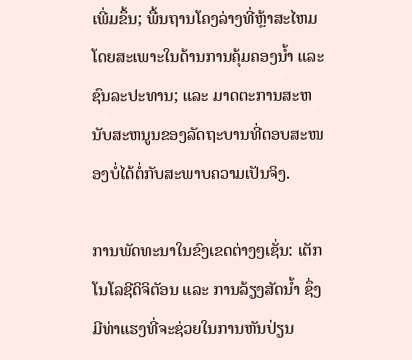ເພີ່ມຂຶ້ນ; ພື້ນຖານໂຄງລ່າງທີ່ຫຼ້າສະໄຫມ ໂດຍສະເພາະໃນດ້ານການຄຸ້ມຄອງນໍ້າ ແລະ ຊົນລະປະທານ; ແລະ ມາດຕະການສະຫນັບສະຫນູນຂອງລັດຖະບານທີ່ຕອບສະໜອງບໍ່ໄດ້ຕໍ່ກັບສະພາບຄວາມເປັນຈິງ.

ການພັດທະນາໃນຂົງເຂດຕ່າງໆເຊັ່ນ: ເຕັກໂນໂລຊີດິຈິຕັອນ ແລະ ການລ້ຽງສັດນໍ້າ ຊຶ່ງມີທ່າແຮງທີ່ຈະຊ່ວຍໃນການຫັນປ່ຽນ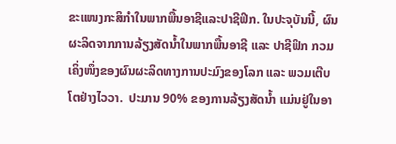ຂະແໜງກະສິກໍາໃນພາກພື້ນອາຊີແລະປາຊີຟິກ. ໃນປະຈຸບັນນີ້, ຜົນຜະລິດຈາກການລ້ຽງສັດນໍ້າໃນພາກພື້ນອາຊີ ແລະ ປາຊີຟິກ ກວມເຄິ່ງໜຶ່ງຂອງຜົນຜະລິດທາງການປະມົງຂອງໂລກ ແລະ ພວມເຕີບໂຕຢ່າງໄວວາ.  ປະມານ 90% ຂອງການລ້ຽງສັດນໍ້າ ແມ່ນຢູ່ໃນອາ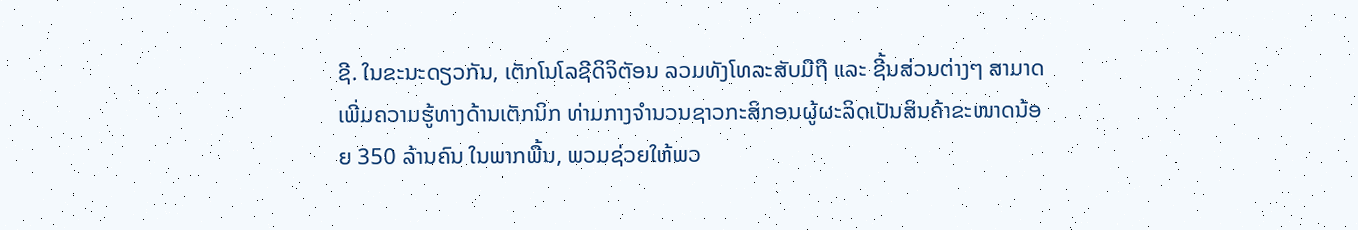ຊີ. ໃນຂະນະດຽວກັນ, ເຕັກໂນໂລຊີດິຈິຕັອນ ລວມທັງໂທລະສັບມືຖື ແລະ ຊີ້ນສ່ວນຕ່າງໆ ສາມາດເພີ່ມຄວາມຮູ້ທາງດ້ານເຕັກນິກ ທ່າມກາງຈຳນວນຊາວກະສິກອນຜູ້ຜະລິດເປັນສິນຄ້າຂະໜາດນ້ອຍ 350 ລ້ານຄົນ ໃນພາກພື້ນ, ພວມຊ່ວຍໃຫ້ພວ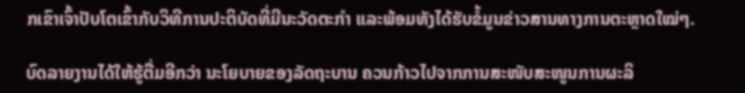ກເຂົາເຈົ້າປັບໂຕເຂົ້າກັບວິທີການປະຕິບັດທີ່ມີນະວັດຕະກຳ ແລະພ້ອມທັງໄດ້ຮັບຂໍ້ມູນຂ່າວສານທາງການຕະຫຼາດໃໝ່ໆ.

ບົດລາຍງານໄດ້ໃຫ້ຮູ້ຕື່ມອີກວ່າ ນະໂຍບາຍຂອງລັດຖະບານ ຄວນກ້າວໄປຈາກການສະໜັບສະໜູນການຜະລິ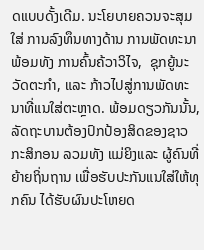ດແບບດັ້ງເດີມ. ນະໂຍບາຍຄວນຈະສຸມໃສ່ ການລົງທຶນທາງດ້ານ ການພັດທະນາ ພ້ອມທັງ ການຄົ້ນຄ້ວາວິໄຈ,  ຊຸກຍູ້ນະວັດຕະກຳ, ແລະ ກ້າວໄປສູ່ການພັດທະນາທີ່ແນໃສ່ຕະຫຼາດ. ພ້ອມດຽວກັນນັ້ນ, ລັດຖະບານຕ້ອງປົກປ້ອງສິດຂອງຊາວກະສິກອນ ລວມທັງ ແມ່ຍິງແລະ ຜູ້ຄົນທີ່ຍ້າຍຖິ່ນຖານ ເພື່ອຮັບປະກັນແນໃສ່ໃຫ້ທຸກຄົນ ໄດ້ຮັບຜົນປະໂຫຍດ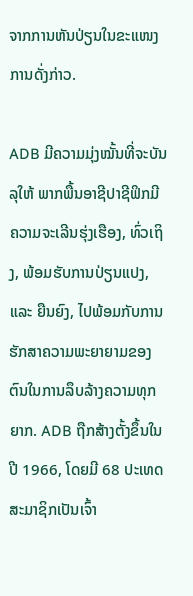ຈາກການຫັນປ່ຽນໃນຂະແໜງການດັ່ງກ່າວ.

ADB ມີຄວາມມຸ່ງໝັ້ນທີ່ຈະບັນລຸໃຫ້ ພາກພື້ນອາຊີປາຊີຟິກມີຄວາມຈະເລີນຮຸ່ງເຮືອງ, ທົ່ວເຖິງ, ພ້ອມຮັບການປ່ຽນແປງ, ແລະ ຍືນຍົງ, ໄປພ້ອມກັບການຮັກສາຄວາມພະຍາຍາມຂອງຕົນໃນການລຶບລ້າງຄວາມທຸກຍາກ. ADB ຖືກສ້າງຕັ້ງຂຶ້ນໃນປີ 1966, ໂດຍມີ 68 ປະເທດສະມາຊິກເປັນເຈົ້າ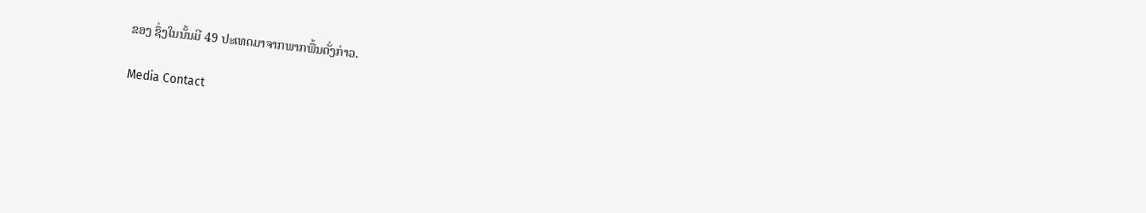ຂອງ ຊຶ່ງໃນນັ້ນມີ 49 ປະເທດມາຈາກພາກພື້ນດັ່ງກ່າວ.

Media Contact